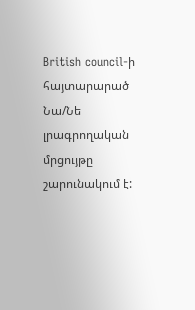British council-ի հայտարարած Նա/Նե լրագրողական մրցույթը շարունակում է: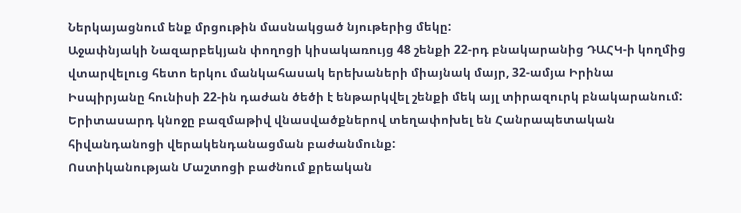Ներկայացնում ենք մրցութին մասնակցած նյութերից մեկը:
Աջափնյակի Նազարբեկյան փողոցի կիսակառույց 48 շենքի 22-րդ բնակարանից ԴԱՀԿ-ի կողմից վտարվելուց հետո երկու մանկահասակ երեխաների միայնակ մայր, 32-ամյա Իրինա Իսպիրյանը հունիսի 22-ին դաժան ծեծի է ենթարկվել շենքի մեկ այլ տիրազուրկ բնակարանում:
Երիտասարդ կնոջը բազմաթիվ վնասվածքներով տեղափոխել են Հանրապետական հիվանդանոցի վերակենդանացման բաժանմունք:
Ոստիկանության Մաշտոցի բաժնում քրեական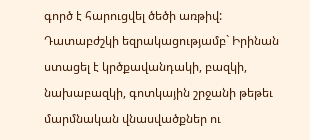գործ է հարուցվել ծեծի առթիվ: Դատաբժշկի եզրակացությամբ` Իրինան ստացել է կրծքավանդակի, բազկի, նախաբազկի, գոտկային շրջանի թեթեւ մարմնական վնասվածքներ ու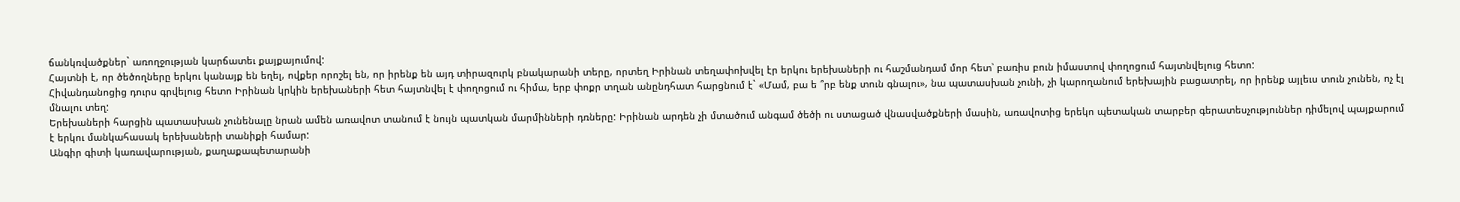ճանկռվածքներ` առողջության կարճատեւ քայքայումով:
Հայտնի է, որ ծեծողները երկու կանայք են եղել, ովքեր որոշել են, որ իրենք են այդ տիրազուրկ բնակարանի տերը, որտեղ Իրինան տեղափոխվել էր երկու երեխաների ու հաշմանդամ մոր հետ՝ բառիս բուն իմաստով փողոցում հայտնվելուց հետո:
Հիվանդանոցից դուրս գրվելուց հետո Իրինան կրկին երեխաների հետ հայտնվել է փողոցում ու հիմա, երբ փոքր տղան անընդհատ հարցնում է` «Մամ, բա ե ՞րբ ենք տուն գնալու», նա պատասխան չունի, չի կարողանում երեխային բացատրել, որ իրենք այլեւս տուն չունեն, ոչ էլ մնալու տեղ:
Երեխաների հարցին պատասխան չունենալը նրան ամեն առավոտ տանում է նույն պատկան մարմինների դռները: Իրինան արդեն չի մտածում անգամ ծեծի ու ստացած վնասվածքների մասին, առավոտից երեկո պետական տարբեր գերատեսչություններ դիմելով պայքարում է երկու մանկահասակ երեխաների տանիքի համար:
Անգիր գիտի կառավարության, քաղաքապետարանի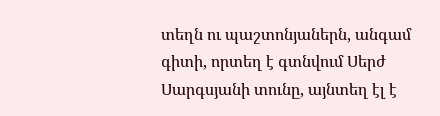տեղն ու պաշտոնյաներն, անգամ գիտի, որտեղ է գտնվում Սերժ Սարգսյանի տունը, այնտեղ էլ է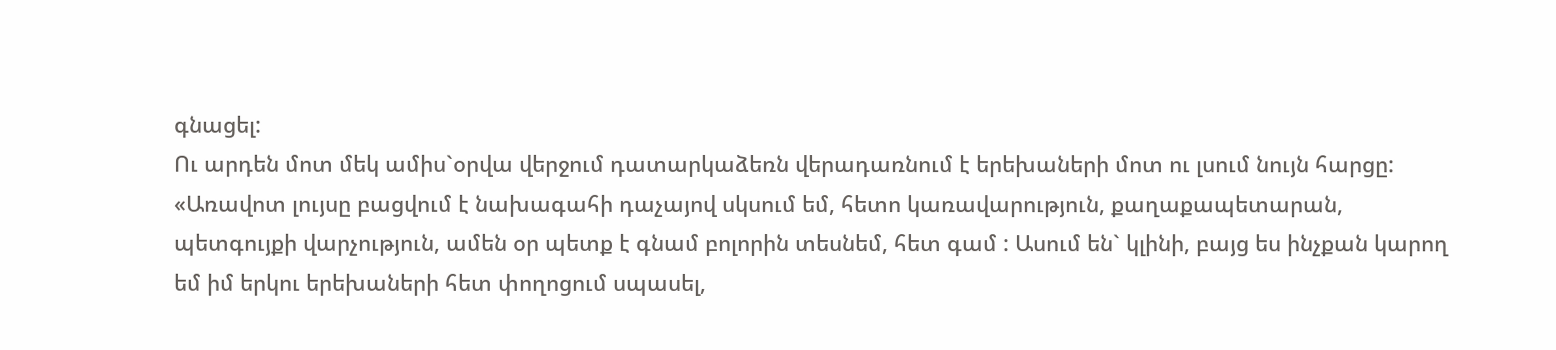գնացել:
Ու արդեն մոտ մեկ ամիս`օրվա վերջում դատարկաձեռն վերադառնում է երեխաների մոտ ու լսում նույն հարցը:
«Առավոտ լույսը բացվում է նախագահի դաչայով սկսում եմ, հետո կառավարություն, քաղաքապետարան, պետգույքի վարչություն, ամեն օր պետք է գնամ բոլորին տեսնեմ, հետ գամ : Ասում են` կլինի, բայց ես ինչքան կարող եմ իմ երկու երեխաների հետ փողոցում սպասել,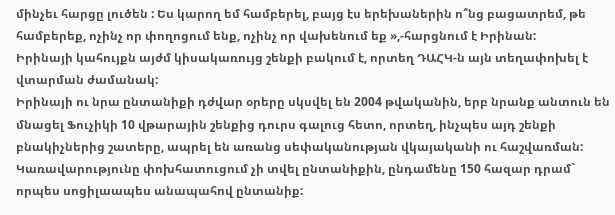մինչեւ հարցը լուծեն : Ես կարող եմ համբերել, բայց էս երեխաներին ո՞նց բացատրեմ, թե համբերեք, ոչինչ որ փողոցում ենք, ոչինչ որ վախենում եք »,-հարցնում է Իրինան:
Իրինայի կահույքն այժմ կիսակառույց շենքի բակում է, որտեղ ԴԱՀԿ-ն այն տեղափոխել է վտարման ժամանակ:
Իրինայի ու նրա ընտանիքի դժվար օրերը սկսվել են 2004 թվականին, երբ նրանք անտուն են մնացել Ֆուչիկի 10 վթարային շենքից դուրս գալուց հետո, որտեղ, ինչպես այդ շենքի բնակիչներից շատերը, ապրել են առանց սեփականության վկայականի ու հաշվառման:
Կառավարությունը փոխհատուցում չի տվել ընտանիքին, ընդամենը 150 հազար դրամ` որպես սոցիլաապես անապահով ընտանիք: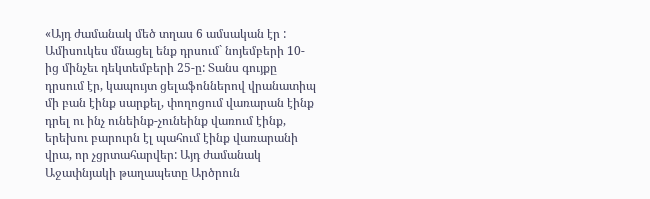«Այդ ժամանակ մեծ տղաս 6 ամսական էր : Ամիսուկես մնացել ենք դրսում` նոյեմբերի 10-ից մինչեւ դեկտեմբերի 25-ը: Տանս գույքը դրսում էր, կապույտ ցելաֆոններով վրանատիպ մի բան էինք սարքել, փողոցում վառարան էինք դրել ու ինչ ունեինք-չունեինք վառում էինք, երեխու բարուրն էլ պահում էինք վառարանի վրա, որ չցրտահարվեր: Այդ ժամանակ Աջափնյակի թաղապետը Արծրուն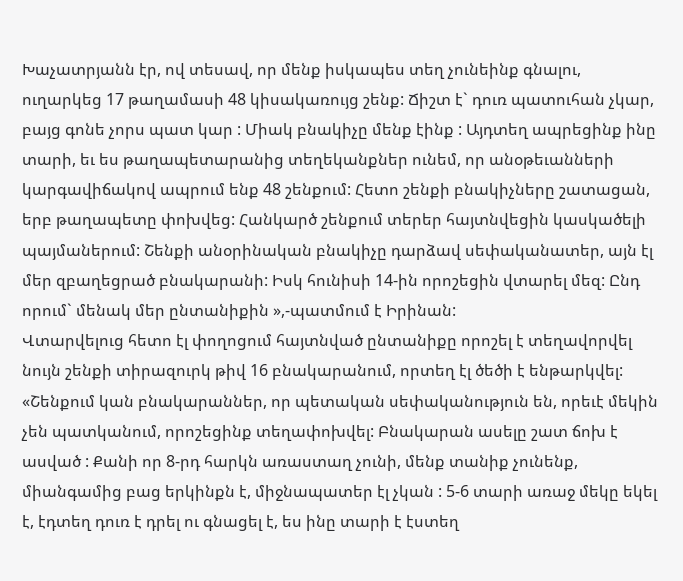Խաչատրյանն էր, ով տեսավ, որ մենք իսկապես տեղ չունեինք գնալու, ուղարկեց 17 թաղամասի 48 կիսակառույց շենք: Ճիշտ է` դուռ պատուհան չկար, բայց գոնե չորս պատ կար : Միակ բնակիչը մենք էինք : Այդտեղ ապրեցինք ինը տարի, եւ ես թաղապետարանից տեղեկանքներ ունեմ, որ անօթեւանների կարգավիճակով ապրում ենք 48 շենքում: Հետո շենքի բնակիչները շատացան, երբ թաղապետը փոխվեց: Հանկարծ շենքում տերեր հայտնվեցին կասկածելի պայմաներում: Շենքի անօրինական բնակիչը դարձավ սեփականատեր, այն էլ մեր զբաղեցրած բնակարանի: Իսկ հունիսի 14-ին որոշեցին վտարել մեզ: Ընդ որում` մենակ մեր ընտանիքին »,-պատմում է Իրինան:
Վտարվելուց հետո էլ փողոցում հայտնված ընտանիքը որոշել է տեղավորվել նույն շենքի տիրազուրկ թիվ 16 բնակարանում, որտեղ էլ ծեծի է ենթարկվել:
«Շենքում կան բնակարաններ, որ պետական սեփականություն են, որեւէ մեկին չեն պատկանում, որոշեցինք տեղափոխվել: Բնակարան ասելը շատ ճոխ է ասված : Քանի որ 8-րդ հարկն առաստաղ չունի, մենք տանիք չունենք, միանգամից բաց երկինքն է, միջնապատեր էլ չկան : 5-6 տարի առաջ մեկը եկել է, էդտեղ դուռ է դրել ու գնացել է, ես ինը տարի է էստեղ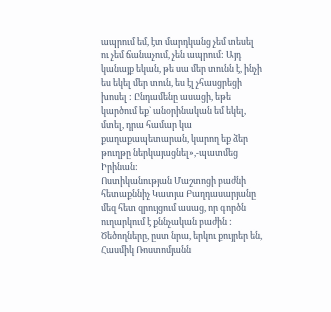ապրում եմ, էտ մարդկանց չեմ տեսել ու չեմ ճանաչում, չեն ապրում: Այդ կանայք եկան, թե սա մեր տունն է, ինչի ես եկել մեր տուն, ես էլ չհասցրեցի խոսել : Ընդամենը ասացի, եթե կարծում եք` անօրինական եմ եկել, մտել, դրա համար կա քաղաքապետարան, կարող եք ձեր թուղթը ներկայացնել»,-պատմեց Իրինան:
Ոստիկանության Մաշտոցի բաժնի հետաքննիչ Կատյա Բաղդասարյանը մեզ հետ զրույցում ասաց, որ գործն ուղարկում է քննչական բաժին : Ծեծողները, ըստ նրա, երկու քույրեր են, Հասմիկ Ռոստոմյանն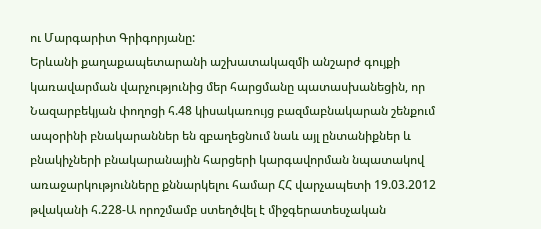ու Մարգարիտ Գրիգորյանը:
Երևանի քաղաքապետարանի աշխատակազմի անշարժ գույքի կառավարման վարչությունից մեր հարցմանը պատասխանեցին, որ Նազարբեկյան փողոցի հ.48 կիսակառույց բազմաբնակարան շենքում ապօրինի բնակարաններ են զբաղեցնում նաև այլ ընտանիքներ և բնակիչների բնակարանային հարցերի կարգավորման նպատակով առաջարկությունները քննարկելու համար ՀՀ վարչապետի 19.03.2012 թվականի հ.228-Ա որոշմամբ ստեղծվել է միջգերատեսչական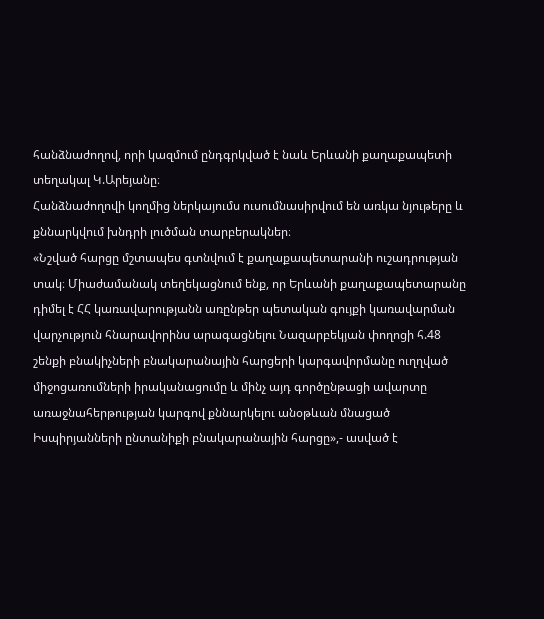հանձնաժողով, որի կազմում ընդգրկված է նաև Երևանի քաղաքապետի տեղակալ Կ.Արեյանը։
Հանձնաժողովի կողմից ներկայումս ուսումնասիրվում են առկա նյութերը և քննարկվում խնդրի լուծման տարբերակներ։
«Նշված հարցը մշտապես գտնվում է քաղաքապետարանի ուշադրության տակ։ Միաժամանակ տեղեկացնում ենք, որ Երևանի քաղաքապետարանը դիմել է ՀՀ կառավարությանն առընթեր պետական գույքի կառավարման վարչություն հնարավորինս արագացնելու Նազարբեկյան փողոցի հ.48 շենքի բնակիչների բնակարանային հարցերի կարգավորմանը ուղղված միջոցառումների իրականացումը և մինչ այդ գործընթացի ավարտը առաջնահերթության կարգով քննարկելու անօթևան մնացած Իսպիրյանների ընտանիքի բնակարանային հարցը»,- ասված է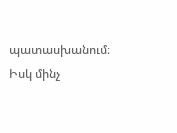պատասխանում։
Իսկ մինչ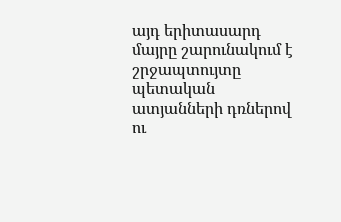այդ երիտասարդ մայրը շարունակում է շրջապտույտը պետական ատյանների դռներով ու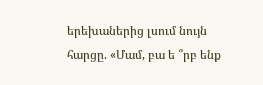երեխաներից լսում նույն հարցը. «Մամ, բա ե ՞րբ ենք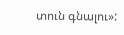տուն գնալու»: